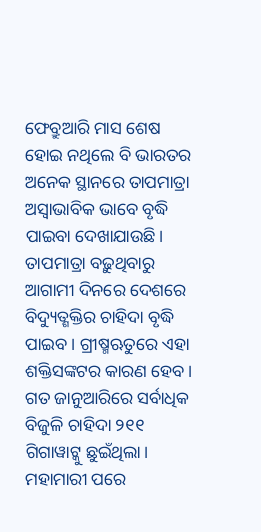ଫେବ୍ରୁଆରି ମାସ ଶେଷ ହୋଇ ନଥିଲେ ବି ଭାରତର ଅନେକ ସ୍ଥାନରେ ତାପମାତ୍ରା ଅସ୍ବାଭାବିକ ଭାବେ ବୃଦ୍ଧି ପାଇବା ଦେଖାଯାଉଛି। ତାପମାତ୍ରା ବଢ଼ୁଥିବାରୁ ଆଗାମୀ ଦିନରେ ଦେଶରେ ବିଦ୍ୟୁତ୍ଶକ୍ତିର ଚାହିଦା ବୃଦ୍ଧି ପାଇବ। ଗ୍ରୀଷ୍ମଋତୁରେ ଏହା ଶକ୍ତିସଙ୍କଟର କାରଣ ହେବ। ଗତ ଜାନୁଆରିରେ ସର୍ବାଧିକ ବିଜୁଳି ଚାହିଦା ୨୧୧ ଗିଗାୱାଟ୍କୁ ଛୁଇଁଥିଲା। ମହାମାରୀ ପରେ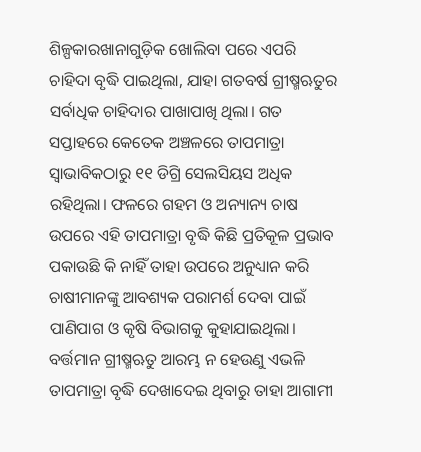ଶିଳ୍ପକାରଖାନାଗୁଡ଼ିକ ଖୋଲିବା ପରେ ଏପରି ଚାହିଦା ବୃଦ୍ଧି ପାଇଥିଲା, ଯାହା ଗତବର୍ଷ ଗ୍ରୀଷ୍ମଋତୁର ସର୍ବାଧିକ ଚାହିଦାର ପାଖାପାଖି ଥିଲା। ଗତ ସପ୍ତାହରେ କେତେକ ଅଞ୍ଚଳରେ ତାପମାତ୍ରା ସ୍ବାଭାବିକଠାରୁ ୧୧ ଡିଗ୍ରି ସେଲସିୟସ ଅଧିକ ରହିଥିଲା। ଫଳରେ ଗହମ ଓ ଅନ୍ୟାନ୍ୟ ଚାଷ ଉପରେ ଏହି ତାପମାତ୍ରା ବୃଦ୍ଧି କିଛି ପ୍ରତିକୂଳ ପ୍ରଭାବ ପକାଉଛି କି ନାହିଁ ତାହା ଉପରେ ଅନୁଧ୍ୟାନ କରି ଚାଷୀମାନଙ୍କୁ ଆବଶ୍ୟକ ପରାମର୍ଶ ଦେବା ପାଇଁ ପାଣିପାଗ ଓ କୃଷି ବିଭାଗକୁ କୁହାଯାଇଥିଲା।
ବର୍ତ୍ତମାନ ଗ୍ରୀଷ୍ମଋତୁ ଆରମ୍ଭ ନ ହେଉଣୁ ଏଭଳି ତାପମାତ୍ରା ବୃଦ୍ଧି ଦେଖାଦେଇ ଥିବାରୁ ତାହା ଆଗାମୀ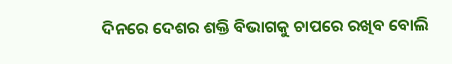ଦିନରେ ଦେଶର ଶକ୍ତି ବିଭାଗକୁ ଚାପରେ ରଖିବ ବୋଲି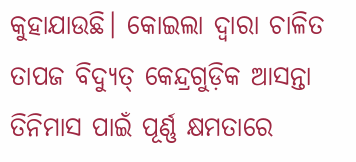କୁହାଯାଉଛି। କୋଇଲା ଦ୍ବାରା ଚାଳିତ ତାପଜ ବିଦ୍ୟୁତ୍ କେନ୍ଦ୍ରଗୁଡ଼ିକ ଆସନ୍ତା ତିନିମାସ ପାଇଁ ପୂର୍ଣ୍ଣ କ୍ଷମତାରେ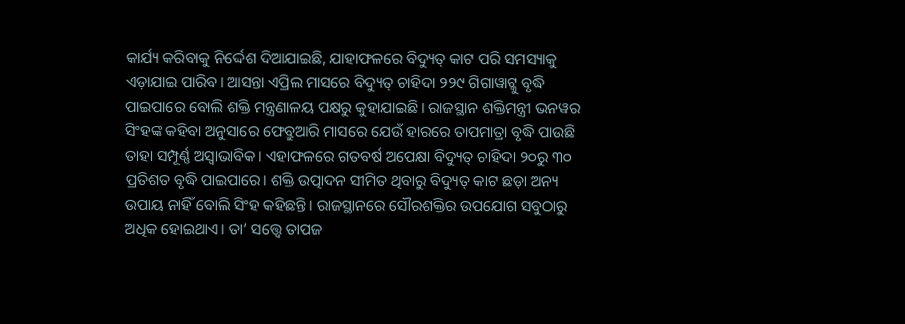କାର୍ଯ୍ୟ କରିବାକୁ ନିର୍ଦ୍ଦେଶ ଦିଆଯାଇଛି, ଯାହାଫଳରେ ବିଦ୍ୟୁତ୍ କାଟ ପରି ସମସ୍ୟାକୁ ଏଡ଼ାଯାଇ ପାରିବ। ଆସନ୍ତା ଏପ୍ରିଲ ମାସରେ ବିଦ୍ୟୁତ୍ ଚାହିଦା ୨୨୯ ଗିଗାୱାଟ୍କୁ ବୃଦ୍ଧି ପାଇପାରେ ବୋଲି ଶକ୍ତି ମନ୍ତ୍ରଣାଳୟ ପକ୍ଷରୁ କୁହାଯାଇଛି। ରାଜସ୍ଥାନ ଶକ୍ତିମନ୍ତ୍ରୀ ଭନୱର ସିଂହଙ୍କ କହିବା ଅନୁସାରେ ଫେବ୍ରୁଆରି ମାସରେ ଯେଉଁ ହାରରେ ତାପମାତ୍ରା ବୃଦ୍ଧି ପାଉଛି ତାହା ସମ୍ପୂର୍ଣ୍ଣ ଅସ୍ବାଭାବିକ। ଏହାଫଳରେ ଗତବର୍ଷ ଅପେକ୍ଷା ବିଦ୍ୟୁତ୍ ଚାହିଦା ୨୦ରୁ ୩୦ ପ୍ରତିଶତ ବୃଦ୍ଧି ପାଇପାରେ। ଶକ୍ତି ଉତ୍ପାଦନ ସୀମିତ ଥିବାରୁ ବିଦ୍ୟୁତ୍ କାଟ ଛଡ଼ା ଅନ୍ୟ ଉପାୟ ନାହିଁ ବୋଲି ସିଂହ କହିଛନ୍ତି। ରାଜସ୍ଥାନରେ ସୌରଶକ୍ତିର ଉପଯୋଗ ସବୁଠାରୁ ଅଧିକ ହୋଇଥାଏ। ତା’ ସତ୍ତ୍ବେ ତାପଜ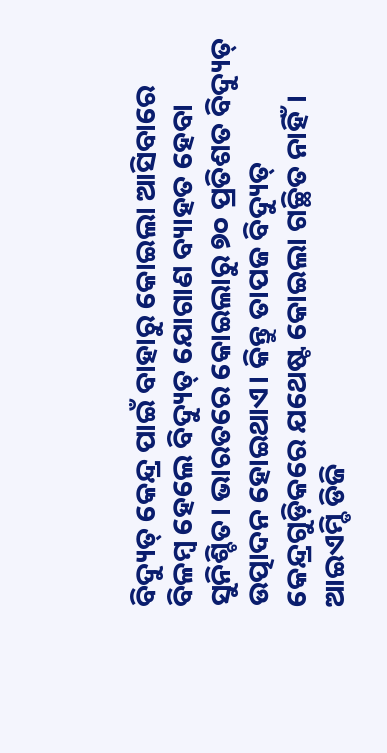ବିଦ୍ୟୁତ୍ କେନ୍ଦ୍ର ପାଇଁ ବାହାରୁ କୋଇଲା ଆସିବାରେ ବିଳମ୍ବ ହେଲେ ବିଦ୍ୟୁତ୍ ଯୋଗାଣ ବ୍ୟାହତ ହେବା ସୁନିଶ୍ଚିତ। ଭାରତରେ କୋଇଲାରୁ ୭୦ ପ୍ରତିଶତ ବିଦ୍ୟୁତ୍ ଉତ୍ପାଦନ ହୋଇଥାଏ। କିନ୍ତୁ ତାପଜ ବିଦ୍ୟୁତ୍ କେନ୍ଦ୍ରଗୁଡ଼ିକରେ ଯଥେଷ୍ଟ କୋଇଲା ଗଚ୍ଛିତ ନାହିଁ।
ଆଇଏମ୍ଡି ଡିଜି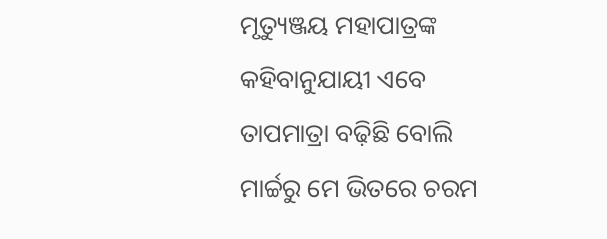ମୃତ୍ୟୁଞ୍ଜୟ ମହାପାତ୍ରଙ୍କ କହିବାନୁଯାୟୀ ଏବେ ତାପମାତ୍ରା ବଢ଼ିଛି ବୋଲି ମାର୍ଚ୍ଚରୁ ମେ ଭିତରେ ଚରମ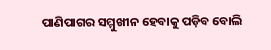ପାଣିପାଗର ସମ୍ମୁଖୀନ ହେବାକୁ ପଡ଼ିବ ବୋଲି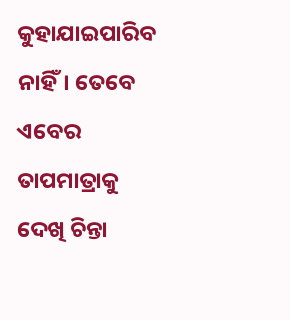କୁହାଯାଇପାରିବ ନାହିଁ। ତେବେ ଏବେର ତାପମାତ୍ରାକୁ ଦେଖି ଚିନ୍ତା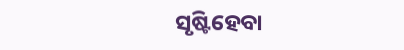ସୃଷ୍ଟିହେବା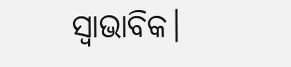ସ୍ବାଭାବିକ।